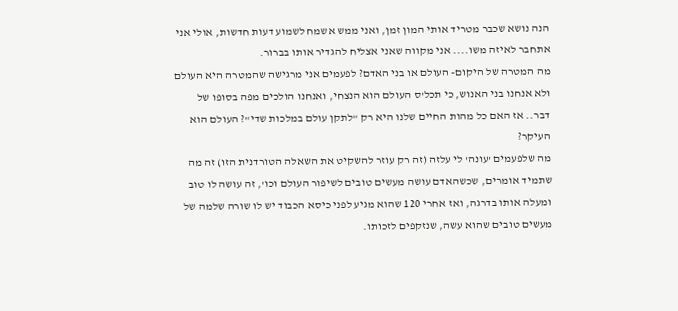הנה נושא שכבר מטריד אותי המון זמן, ואני ממש אשמח לשמוע דעות חדשות, אולי אני אתחבר לאיזה משו.... אני מקווה שאני אצליח להגדיר אותו בברור.
מה המטרה של היקום- העולם או בני האדם? לפעמים אני מרגישה שהמטרה היא העולם ולא אנחנו בני האנוש, כי תכל'ס העולם הוא הנצחי, ואנחנו הולכים מפה בסופו של דבר.. אז האם כל מהות החיים שלנו היא רק "לתקן עולם במלכות שדי"? העולם הוא העיקר?
מה שלפעמים 'עונה' לי עלזה (זה רק עוזר להשקיט את השאלה הטורדנית הזו) זה מה שתמיד אומרים, שכשהאדם עושה מעשים טובים לשיפור העולם וכו', זה עושה לו טוב ומעלה אותו בדרגה, ואז אחרי 120 שהוא מגיע לפני כיסא הכבוד יש לו שורה שלמה של מעשים טובים שהוא עשה, שנזקפים לזכותו.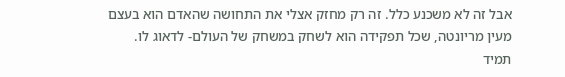אבל זה לא משכנע כלל. זה רק מחזק אצלי את התחושה שהאדם הוא בעצם מעין מריונטה, שכל תפקידה הוא לשחק במשחק של העולם- לדאוג לו.
תמיד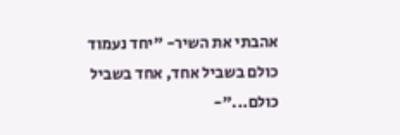אהבתי את השיר- "יחד נעמוד כולם בשביל אחד, אחד בשביל כולם..."-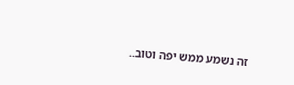זה נשמע ממש יפה וטוב..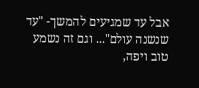אבל עד שמגיעים להמשך- "עד שנשנה עולם"... וגם זה נשמע טוב ויפה,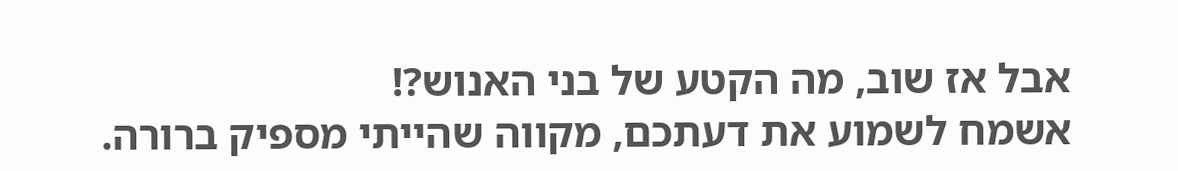אבל אז שוב, מה הקטע של בני האנוש?!
אשמח לשמוע את דעתכם, מקווה שהייתי מספיק ברורה.